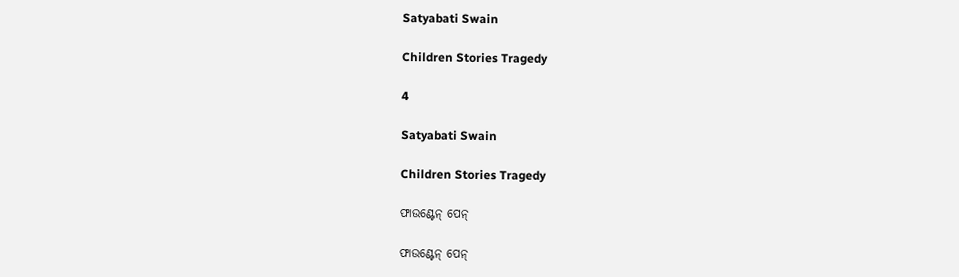Satyabati Swain

Children Stories Tragedy

4

Satyabati Swain

Children Stories Tragedy

ଫାଉଣ୍ଟେନ୍ ପେନ୍

ଫାଉଣ୍ଟେନ୍ ପେନ୍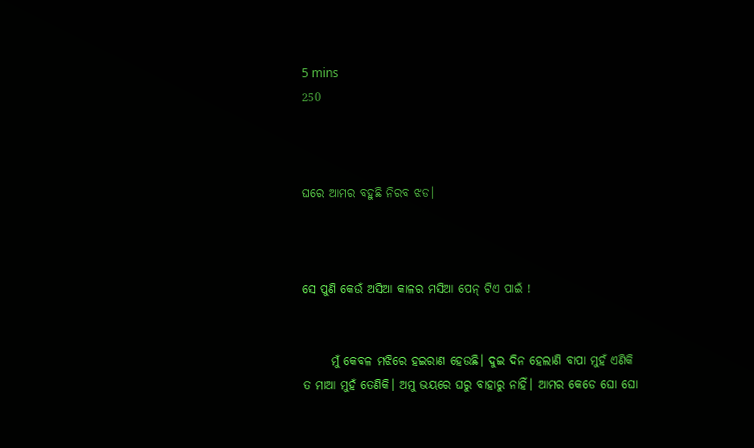5 mins
250



ଘରେ ଆମର ବହୁଛି ନିରବ ଝଡ।



ସେ ପୁଣି କେଉଁ ଅସିଆ କାଳର ମସିଆ ପେନ୍ ଟିଏ ପାଇଁ !


      ମୁଁ କେବଳ ମଝିରେ ହଇରାଣ ହେଉଛି। ଦୁଇ ଦିନ ହେଲାଣି ବାପା ମୁହଁ ଏଣିକି ତ ମାଆ ମୁହଁ ତେଣିକି। ଅମୁ ଭୟରେ ଘରୁ ବାହାରୁ ନାହିଁ। ଆମର କେଡେ ଘୋ ଘୋ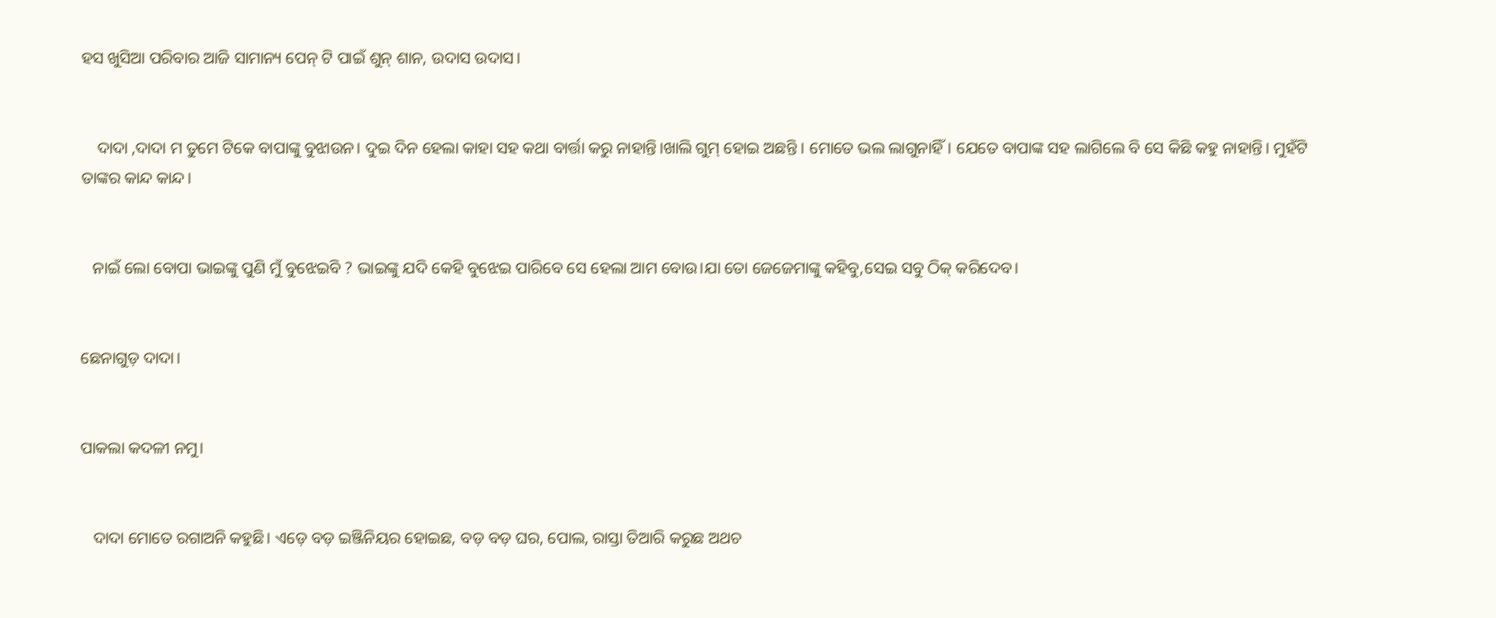ହସ ଖୁସିଆ ପରିବାର ଆଜି ସାମାନ୍ୟ ପେନ୍ ଟି ପାଇଁ ଶୁନ୍ ଶାନ, ଉଦାସ ଉଦାସ।


    ଦାଦା ,ଦାଦା ମ ତୁମେ ଟିକେ ବାପାଙ୍କୁ ବୁଝାଉନ। ଦୁଇ ଦିନ ହେଲା କାହା ସହ କଥା ବାର୍ତ୍ତା କରୁ ନାହାନ୍ତି।ଖାଲି ଗୁମ୍ ହୋଇ ଅଛନ୍ତି । ମୋତେ ଭଲ ଲାଗୁନାହିଁ। ଯେତେ ବାପାଙ୍କ ସହ ଲାଗିଲେ ବି ସେ କିଛି କହୁ ନାହାନ୍ତି। ମୁହଁଟି ତାଙ୍କର କାନ୍ଦ କାନ୍ଦ।


   ନାଇଁ ଲୋ ବୋପା ଭାଇଙ୍କୁ ପୁଣି ମୁଁ ବୁଝେଇବି ? ଭାଇଙ୍କୁ ଯଦି କେହି ବୁଝେଇ ପାରିବେ ସେ ହେଲା ଆମ ବୋଉ।ଯା ତୋ ଜେଜେମାଙ୍କୁ କହିବୁ,ସେଇ ସବୁ ଠିକ୍ କରିଦେବ।


ଛେନାଗୁଡ଼ ଦାଦା।


ପାକଲା କଦଳୀ ନମୁ।


   ଦାଦା ମୋତେ ରଗାଅନି କହୁଛି। ଏଡ଼େ ବଡ଼ ଇଞ୍ଜିନିୟର ହୋଇଛ, ବଡ଼ ବଡ଼ ଘର, ପୋଲ, ରାସ୍ତା ତିଆରି କରୁଛ ଅଥଚ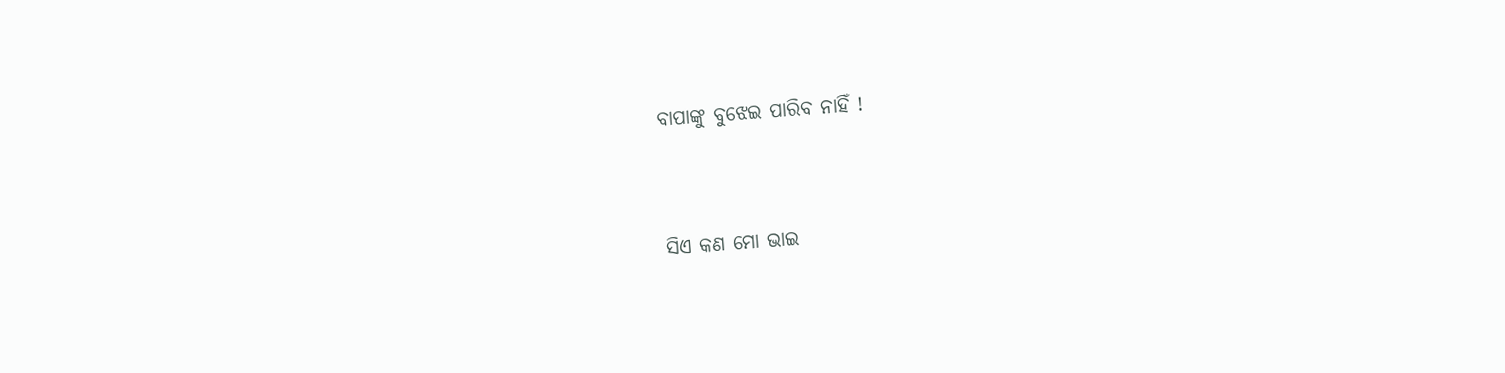ବାପାଙ୍କୁ ବୁଝେଇ ପାରିବ ନାହିଁ !


ସିଏ କଣ ମୋ ଭାଇ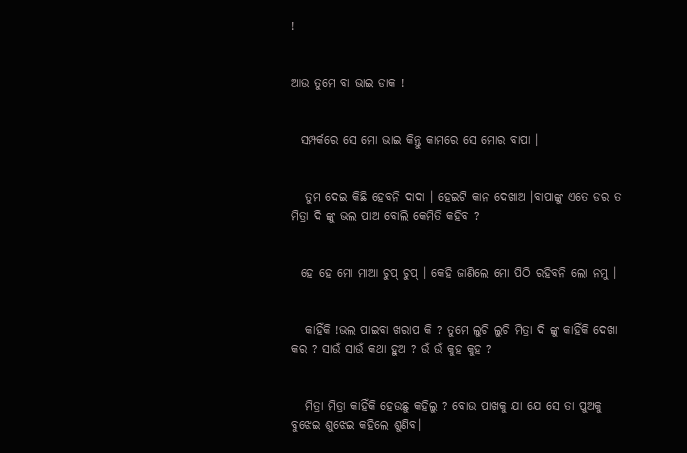!


ଆଉ ତୁମେ ବା ଭାଇ ଡାକ !


  ସମ୍ପର୍କରେ ସେ ମୋ ଭାଇ କିନ୍ତୁ କାମରେ ସେ ମୋର ବାପା ।


   ତୁମ ଦେଇ କିଛି ହେବନି ଦାଦା । ହେଇଟି କାନ ଦେଖାଅ ।ବାପାଙ୍କୁ ଏତେ ଡର ତ ମିତ୍ରା ଦି ଙ୍କୁ ଭଲ ପାଅ ବୋଲି କେମିତି କହିବ ?


  ହେ ହେ ମୋ ମାଆ ଚୁପ୍ ଚୁପ୍ । କେହି ଜାଣିଲେ ମୋ ପିଠି ରହିବନି ଲୋ ନମୁ ।


   କାହିଁକି !ଭଲ ପାଇବା ଖରାପ କି ? ତୁମେ ଲୁଚି ଲୁଚି ମିତ୍ରା ଦି ଙ୍କୁ କାହିଁକି ଦେଖା କର ? ସାଉଁ ସାଉଁ କଥା ହୁଅ ? ଉଁ ଉଁ କୁହ କୁହ ?


   ମିତ୍ରା ମିତ୍ରା କାହିଁକି ହେଉଛୁ କହିଲୁ ? ବୋଉ ପାଖକୁ ଯା ଯେ ସେ ତା ପୁଅକୁ ବୁଝେଇ ଶୁଝେଇ କହିଲେ ଶୁଣିବ।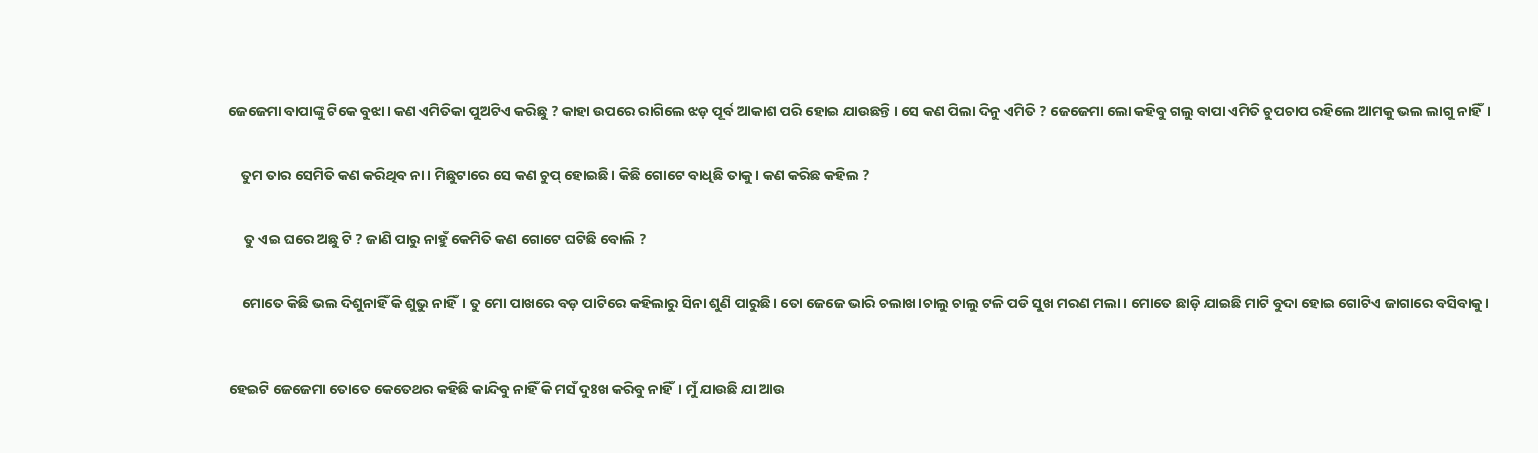ଜେଜେମା ବାପାଙ୍କୁ ଟିକେ ବୁଝା। କଣ ଏମିତିକା ପୁଅଟିଏ କରିଛୁ ? କାହା ଉପରେ ରାଗିଲେ ଝଡ଼ ପୂର୍ବ ଆକାଶ ପରି ହୋଇ ଯାଉଛନ୍ତି । ସେ କଣ ପିଲା ଦିନୁ ଏମିତି ? ଜେଜେମା ଲୋ କହିବୁ ଗଲୁ ବାପା ଏମିତି ଚୁପଚାପ ରହିଲେ ଆମକୁ ଭଲ ଲାଗୁ ନାହିଁ।


    ତୁମ ତାର ସେମିତି କଣ କରିଥିବ ନା। ମିଛୁଟାରେ ସେ କଣ ଚୁପ୍ ହୋଇଛି। କିଛି ଗୋଟେ ବାଧିଛି ତାକୁ। କଣ କରିଛ କହିଲ ?


     ତୁ ଏଇ ଘରେ ଅଛୁ ଟି ? ଜାଣି ପାରୁ ନାହୁଁ କେମିତି କଣ ଗୋଟେ ଘଟିଛି ବୋଲି ?


    ମୋତେ କିଛି ଭଲ ଦିଶୁନାହିଁ କି ଶୁଭୁ ନାହିଁ। ତୁ ମୋ ପାଖରେ ବଡ଼ ପାଟିରେ କହିଲାରୁ ସିନା ଶୁଣି ପାରୁଛି। ତୋ ଜେଜେ ଭାରି ଚଲାଖ।ଚାଲୁ ଚାଲୁ ଟଳି ପଡି ସୁଖ ମରଣ ମଲା। ମୋତେ ଛାଡ଼ି ଯାଇଛି ମାଟି ବୁଦା ହୋଇ ଗୋଟିଏ ଜାଗାରେ ବସିବାକୁ।



ହେଇଟି ଜେଜେମା ତୋତେ କେତେଥର କହିଛି କାନ୍ଦିବୁ ନାହିଁ କି ମସଁ ଦୁଃଖ କରିବୁ ନାହିଁ। ମୁଁ ଯାଉଛି ଯା ଆଉ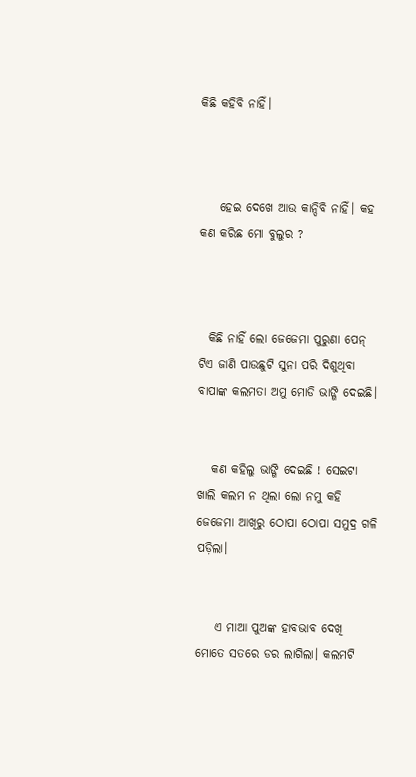କିଛି କହିବି ନାହିଁ।



    ହେଇ ଦେଖେ ଆଉ କାନ୍ଦିବି ନାହିଁ। କହ କଣ କରିଛ ମୋ ବୁଲୁର ?



  କିଛି ନାହିଁ ଲୋ ଜେଜେମା ପୁରୁଣା ପେନ୍ ଟିଏ ଜାଣି ପାଉଛୁଟି ସୁନା ପରି ଦିଶୁଥିବା ବାପାଙ୍କ କଲମତା ଅମୁ ମୋଡି ଭାଙ୍ଗି ଦେଇଛି।


   କଣ କହିଲୁ ଭାଙ୍ଗି ଦେଇଛି ! ସେଇଟା ଖାଲି କଲମ ନ ଥିଲା ଲୋ ନମୁ କହି ଜେଜେମା ଆଖିରୁ ଠୋପା ଠୋପା ସମୁଦ୍ର ଗଳି ପଡ଼ିଲା।


    ଏ ମାଆ ପୁଅଙ୍କ ହାବଭାବ ଦେଖି ମୋତେ ସତରେ ଡର ଲାଗିଲା। କଲମଟି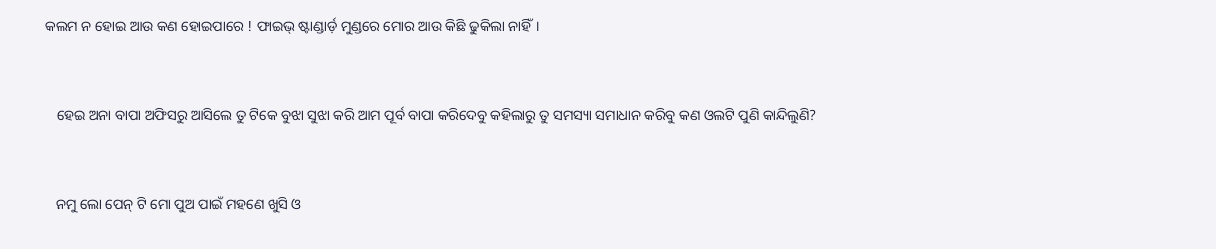କଲମ ନ ହୋଇ ଆଉ କଣ ହୋଇପାରେ ! ଫାଇଭ୍ ଷ୍ଟାଣ୍ଡାର୍ଡ଼ ମୁଣ୍ଡରେ ମୋର ଆଉ କିଛି ଢୁକିଲା ନାହିଁ।


   ହେଇ ଅନା ବାପା ଅଫିସରୁ ଆସିଲେ ତୁ ଟିକେ ବୁଝା ସୁଝା କରି ଆମ ପୂର୍ବ ବାପା କରିଦେବୁ କହିଲାରୁ ତୁ ସମସ୍ୟା ସମାଧାନ କରିବୁ କଣ ଓଲଟି ପୁଣି କାନ୍ଦିଲୁଣି?


   ନମୁ ଲୋ ପେନ୍ ଟି ମୋ ପୁଅ ପାଇଁ ମହଣେ ଖୁସି ଓ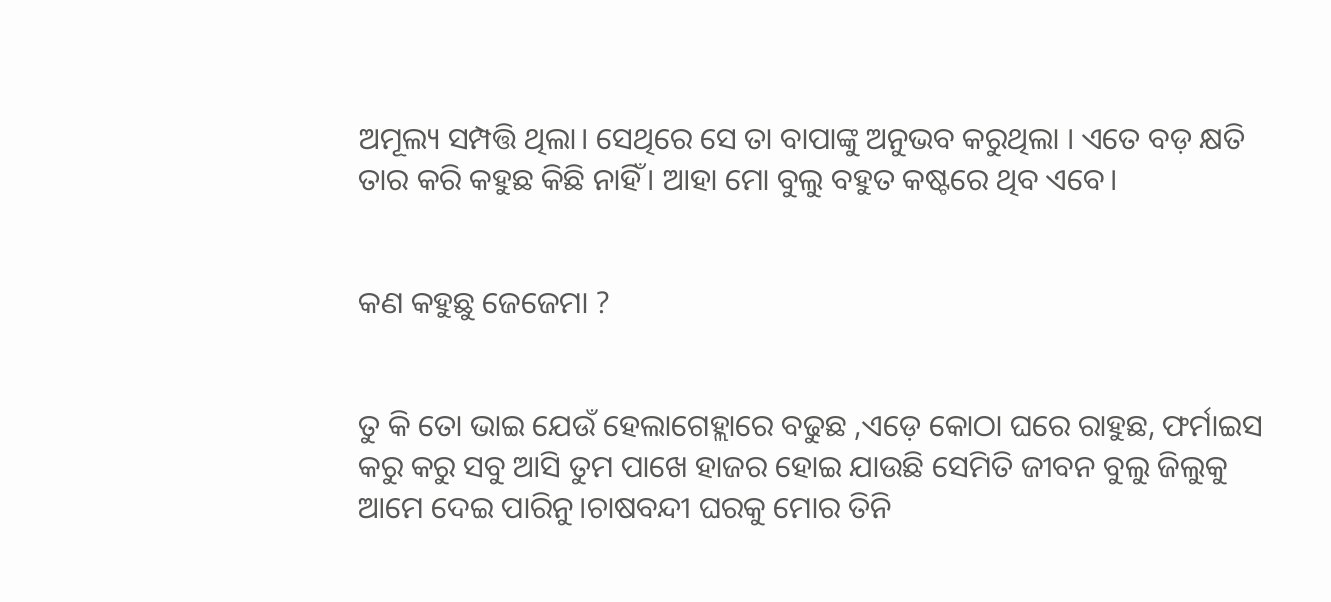ଅମୂଲ୍ୟ ସମ୍ପତ୍ତି ଥିଲା। ସେଥିରେ ସେ ତା ବାପାଙ୍କୁ ଅନୁଭବ କରୁଥିଲା । ଏତେ ବଡ଼ କ୍ଷତି ତାର କରି କହୁଛ କିଛି ନାହିଁ। ଆହା ମୋ ବୁଲୁ ବହୁତ କଷ୍ଟରେ ଥିବ ଏବେ।


କଣ କହୁଛୁ ଜେଜେମା ?


ତୁ କି ତୋ ଭାଇ ଯେଉଁ ହେଲାଗେହ୍ଲାରେ ବଢୁଛ ,ଏଡ଼େ କୋଠା ଘରେ ରାହୁଛ, ଫର୍ମାଇସ କରୁ କରୁ ସବୁ ଆସି ତୁମ ପାଖେ ହାଜର ହୋଇ ଯାଉଛି ସେମିତି ଜୀବନ ବୁଲୁ ଜିଲୁକୁ ଆମେ ଦେଇ ପାରିନୁ।ଚାଷବନ୍ଦୀ ଘରକୁ ମୋର ତିନି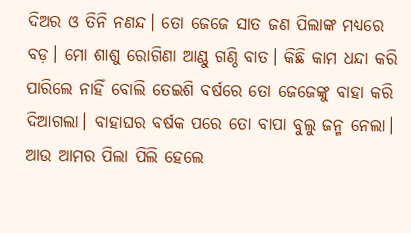ଦିଅର ଓ ତିନି ନଣନ୍ଦ। ତୋ ଜେଜେ ସାତ ଜଣ ପିଲାଙ୍କ ମଧ୍ୟରେ ବଡ଼। ମୋ ଶାଶୁ ରୋଗିଣା ଆଣ୍ଠୁ ଗଣ୍ଠି ବାତ। କିଛି କାମ ଧନ୍ଦା କରି ପାରିଲେ ନାହିଁ ବୋଲି ତେଇଶି ବର୍ଷରେ ତୋ ଜେଜେଙ୍କୁ ବାହା କରି ଦିଆଗଲା। ବାହାଘର ବର୍ଷକ ପରେ ତୋ ବାପା ବୁଲୁ ଜନ୍ମ ନେଲା। ଆଉ ଆମର ପିଲା ପିଲି ହେଲେ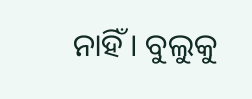ନାହିଁ। ବୁଲୁକୁ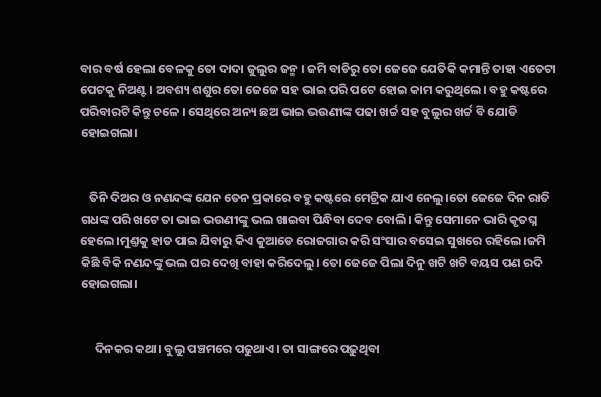ବାର ବର୍ଷ ହେଲା ବେଳକୁ ତୋ ଦାଦା ଜୁଲୁର ଜନ୍ମ । ଜମି ବାଡିରୁ ତୋ ଜେଜେ ଯେତିକି କମାନ୍ତି ତାହା ଏତେଟା ପେଟକୁ ନିଅଣ୍ଟ। ଅବଶ୍ୟ ଶଶୁର ତୋ ଜେଜେ ସହ ଭାଇ ପରି ପଟେ ହୋଇ କାମ କରୁଥିଲେ। ବହୁ କଷ୍ଟରେ  ପରିବାରଟି କିନ୍ତୁ ଚଳେ । ସେଥିରେ ଅନ୍ୟ ଛଅ ଭାଇ ଭଉଣୀଙ୍କ ପଢା ଖର୍ଚ୍ଚ ସହ ବୁଲୁର ଖର୍ଚ୍ଚ ବି ଯୋଡି ହୋଇଗଲା।


   ତିନି ଦିଅର ଓ ନଣନ୍ଦଙ୍କ ଯେନ ତେନ ପ୍ରକାରେ ବହୁ କଷ୍ଟରେ ମେଟ୍ରିକ ଯାଏ ନେଲୁ।ତୋ ଜେଜେ ଦିନ ରାତି ଗଧଙ୍କ ପରି ଖଟେ ତା ଭାଇ ଭଉଣୀଙ୍କୁ ଭଲ ଖାଇବା ପିନ୍ଧିବା ଦେବ ବୋଲି। କିନ୍ତୁ ସେମାନେ ଭାରି କୃତଘ୍ନ ହେଲେ।ମୁଣ୍ତକୁ ହାତ ପାଇ ଯିବାରୁ କିଏ କୁଆଡେ ରୋଜଗାର କରି ସଂସାର ବସେଇ ସୁଖରେ ରହିଲେ।ଜମି କିଛି ବିକି ନଣନ୍ଦଙ୍କୁ ଭଲ ଘର ଦେଖି ବାହା କରିଦେଲୁ। ତୋ ଜେଜେ ପିଲା ଦିନୁ ଖଟି ଖଟି ବୟସ ପଣ ରଦି ହୋଇଗଲା।


     ଦିନକର କଥା। ବୁଲୁ ପଞ୍ଚମରେ ପଢୁଥାଏ। ତା ସାଙ୍ଗରେ ପଢ଼ୁଥିବା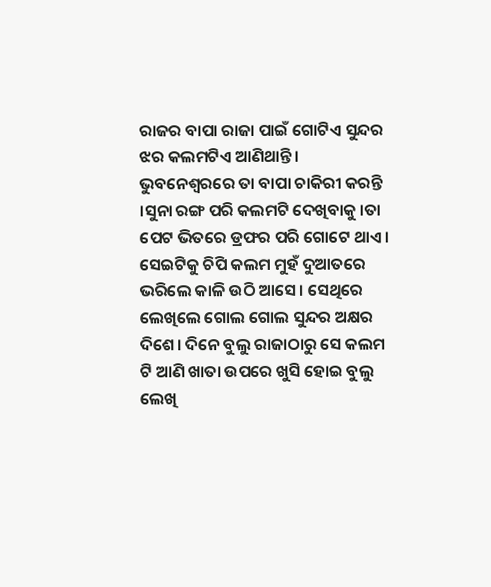ରାଜର ବାପା ରାଜା ପାଇଁ ଗୋଟିଏ ସୁନ୍ଦର ଝର କଲମଟିଏ ଆଣିଥାନ୍ତି। ଭୁବନେଶ୍ବରରେ ତା ବାପା ଚାକିରୀ କରନ୍ତି ।ସୁନା ରଙ୍ଗ ପରି କଲମଟି ଦେଖିବାକୁ ।ତା ପେଟ ଭିତରେ ଡ୍ରଫର ପରି ଗୋଟେ ଥାଏ। ସେଇଟିକୁ ଚିପି କଲମ ମୁହଁ ଦୁଆତରେ ଭରିଲେ କାଳି ଉଠି ଆସେ। ସେଥିରେ ଲେଖିଲେ ଗୋଲ ଗୋଲ ସୁନ୍ଦର ଅକ୍ଷର ଦିଶେ। ଦିନେ ବୁଲୁ ରାଜାଠାରୁ ସେ କଲମ ଟି ଆଣି ଖାତା ଉପରେ ଖୁସି ହୋଇ ବୁଲୁ ଲେଖି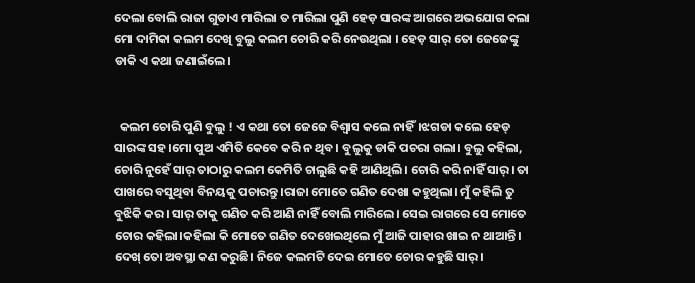ଦେଲା ବୋଲି ରାଜା ଗୁଡାଏ ମାରିଲା ତ ମାରିଲା ପୁଣି ହେଡ଼ ସାରଙ୍କ ଆଗରେ ଅଭଯୋଗ କଲା ମୋ ଦାମିକା କଲମ ଦେଖି ବୁଲୁ କଲମ ଚୋରି କରି ନେଉଥିଲା । ହେଡ଼ ସାର୍ ତୋ ଜେଜେଙ୍କୁ ଡାକି ଏ କଥା ଜଣାଇଁଲେ।


  କଲମ ଚୋରି ପୁଣି ବୁଲୁ ! ଏ କଥା ତୋ ଜେଜେ ବିଶ୍ବାସ କଲେ ନାହିଁ।ଝଗଡା କଲେ ହେଡ୍ ସାରଙ୍କ ସହ।ମୋ ପୁଅ ଏମିତି କେବେ କରି ନ ଥିବ। ବୁଲୁକୁ ଡାକି ପଚରା ଗଲା। ବୁଲୁ କହିଲା, ଚୋରି ନୁହେଁ ସାର୍ ତାଠାରୁ କଲମ କେମିତି ଚାଲୁଛି କହି ଆଣିଥିଲି। ଚୋରି କରି ନାହିଁ ସାର୍। ତା ପାଖରେ ବସୁଥିବା ବିନୟକୁ ପଚାରନ୍ତୁ।ରାଜା ମୋତେ ଗଣିତ ଦେଖା କହୁଥିଲା। ମୁଁ କହିଲି ତୁ ବୁଝିକି କର। ସାର୍ ତାକୁ ଗଣିତ କରି ଆଣି ନାହିଁ ବୋଲି ମାରିଲେ। ସେଇ ରାଗରେ ସେ ମୋତେ ଚୋର କହିଲା।କହିଲା କି ମୋତେ ଗଣିତ ଦେଖେଇଥିଲେ ମୁଁ ଆଜି ପାହାର ଖାଇ ନ ଥାଆନ୍ତି। ଦେଖ୍ ତୋ ଅବସ୍ଥା କଣ କରୁଛି। ନିଜେ କଲମଟି ଦେଇ ମୋତେ ଚୋର କହୁଛି ସାର୍।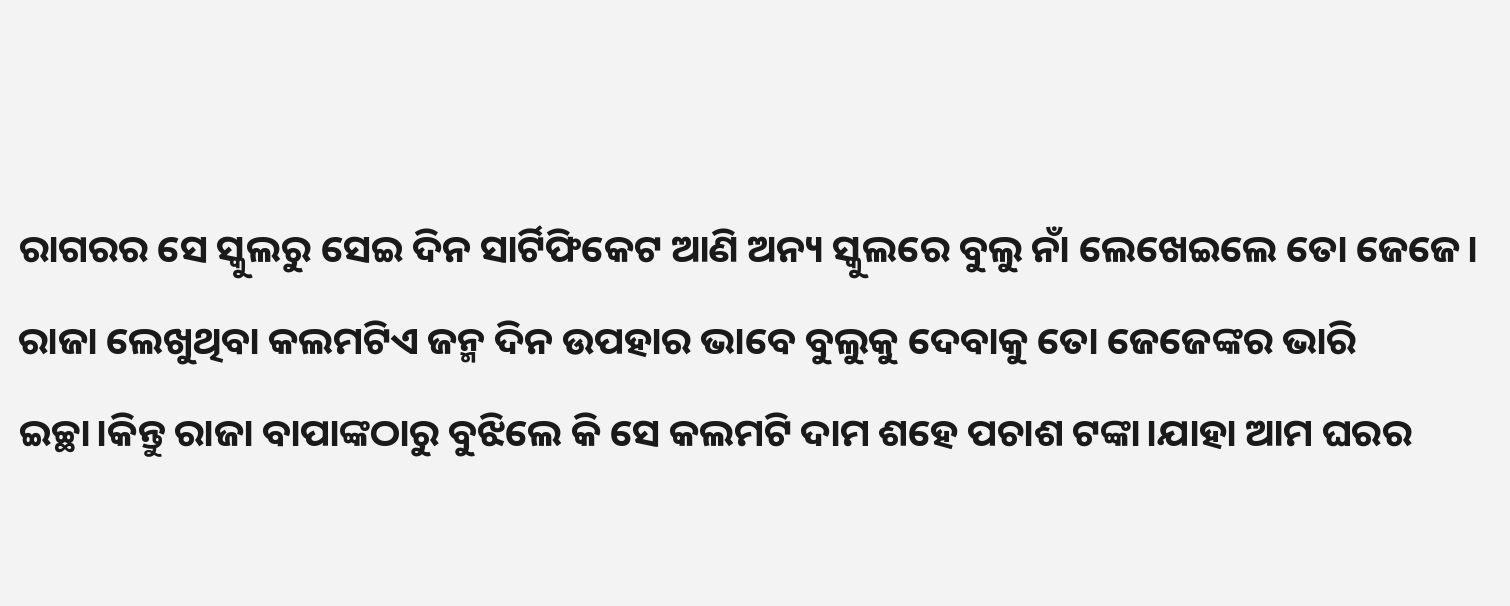ରାଗରର ସେ ସ୍କୁଲରୁ ସେଇ ଦିନ ସାର୍ଟିଫିକେଟ ଆଣି ଅନ୍ୟ ସ୍କୁଲରେ ବୁଲୁ ନାଁ ଲେଖେଇଲେ ତୋ ଜେଜେ। ରାଜା ଲେଖୁଥିବା କଲମଟିଏ ଜନ୍ମ ଦିନ ଉପହାର ଭାବେ ବୁଲୁକୁ ଦେବାକୁ ତୋ ଜେଜେଙ୍କର ଭାରି ଇଚ୍ଛା।କିନ୍ତୁ ରାଜା ବାପାଙ୍କଠାରୁ ବୁଝିଲେ କି ସେ କଲମଟି ଦାମ ଶହେ ପଚାଶ ଟଙ୍କା।ଯାହା ଆମ ଘରର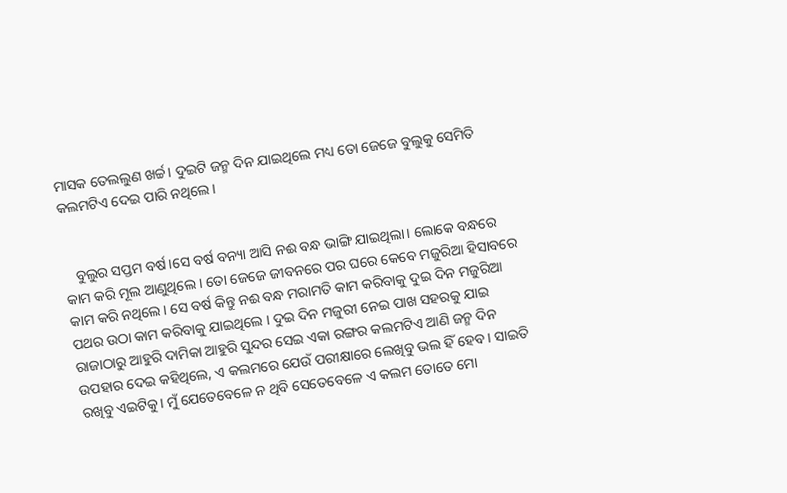ମାସକ ତେଲଲୁଣ ଖର୍ଚ୍ଚ। ଦୁଇଟି ଜନ୍ମ ଦିନ ଯାଇଥିଲେ ମଧ୍ୟ ତୋ ଜେଜେ ବୁଲୁକୁ ସେମିତି କଲମଟିଏ ଦେଇ ପାରି ନଥିଲେ।


   ବୁଲୁର ସପ୍ତମ ବର୍ଷ।ସେ ବର୍ଷ ବନ୍ୟା ଆସି ନଈ ବନ୍ଧ ଭାଙ୍ଗି ଯାଇଥିଲା। ଲୋକେ ବନ୍ଧରେ କାମ କରି ମୂଲ ଆଣୁଥିଲେ । ତୋ ଜେଜେ ଜୀବନରେ ପର ଘରେ କେବେ ମଜୁରିଆ ହିସାବରେ କାମ କରି ନଥିଲେ। ସେ ବର୍ଷ କିନ୍ତୁ ନଈ ବନ୍ଧ ମରାମତି କାମ କରିବାକୁ ଦୁଇ ଦିନ ମଜୁରିଆ ପଥର ଉଠା କାମ କରିବାକୁ ଯାଇଥିଲେ । ଦୁଇ ଦିନ ମଜୁରୀ ନେଇ ପାଖ ସହରକୁ ଯାଇ ରାଜାଠାରୁ ଆହୁରି ଦାମିକା ଆହୁରି ସୁନ୍ଦର ସେଇ ଏକା ରଙ୍ଗର କଲମଟିଏ ଆଣି ଜନ୍ମ ଦିନ ଉପହାର ଦେଇ କହିଥିଲେ, ଏ କଲମରେ ଯେଉଁ ପରୀକ୍ଷାରେ ଲେଖିବୁ ଭଲ ହିଁ ହେବ। ସାଇତି ରଖିବୁ ଏଇଟିକୁ। ମୁଁ ଯେତେବେଳେ ନ ଥିବି ସେତେବେଳେ ଏ କଲମ ତୋତେ ମୋ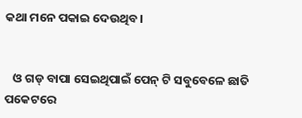କଥା ମନେ ପକାଇ ଦେଉଥିବ।


   ଓ ଗଡ୍ ବାପା ସେଇଥିପାଇଁ ପେନ୍ ଟି ସବୁବେଳେ ଛାତି ପକେଟରେ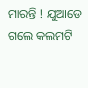ମାରନ୍ତି ! ଯୁଆଡେ ଗଲେ କଲମଟି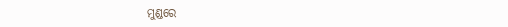ମୁଣ୍ଡରେ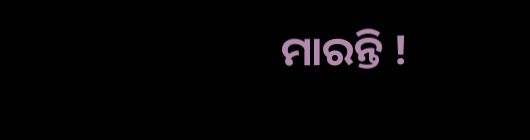ମାରନ୍ତି !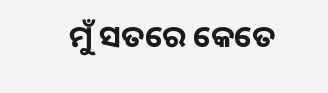ମୁଁ ସତରେ କେତେ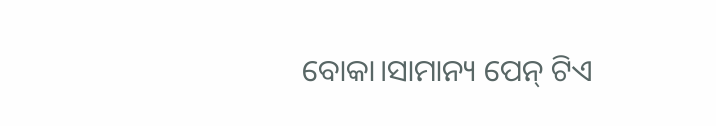ବୋକା।ସାମାନ୍ୟ ପେନ୍ ଟିଏ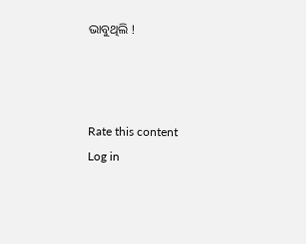ଭାବୁଥିଲି !



Rate this content
Log in